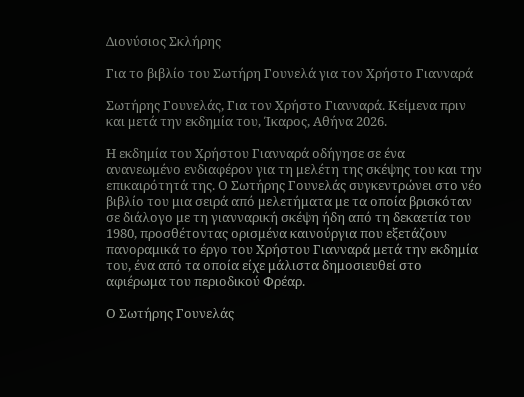Διονύσιος Σκλήρης

Για το βιβλίο του Σωτήρη Γουνελά για τον Χρήστο Γιανναρά

Σωτήρης Γουνελάς, Για τον Χρήστο Γιανναρά. Κείμενα πριν και μετά την εκδημία του, Ίκαρος, Αθήνα 2026.

Η εκδημία του Χρήστου Γιανναρά οδήγησε σε ένα ανανεωμένο ενδιαφέρον για τη μελέτη της σκέψης του και την επικαιρότητά της. Ο Σωτήρης Γουνελάς συγκεντρώνει στο νέο βιβλίο του μια σειρά από μελετήματα με τα οποία βρισκόταν σε διάλογο με τη γιανναρική σκέψη ήδη από τη δεκαετία του 1980, προσθέτοντας ορισμένα καινούργια που εξετάζουν πανοραμικά το έργο του Χρήστου Γιανναρά μετά την εκδημία του, ένα από τα οποία είχε μάλιστα δημοσιευθεί στο αφιέρωμα του περιοδικού Φρέαρ.

Ο Σωτήρης Γουνελάς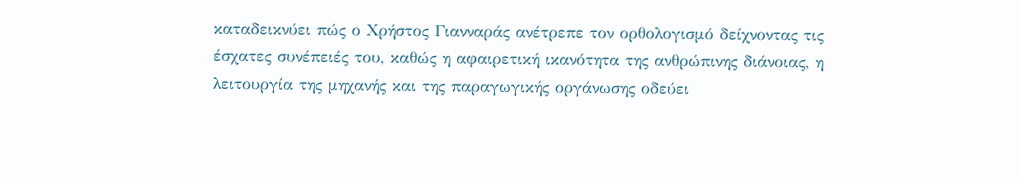καταδεικνύει πώς ο Χρήστος Γιανναράς ανέτρεπε τον ορθολογισμό δείχνοντας τις έσχατες συνέπειές του, καθώς η αφαιρετική ικανότητα της ανθρώπινης διάνοιας, η λειτουργία της μηχανής και της παραγωγικής οργάνωσης οδεύει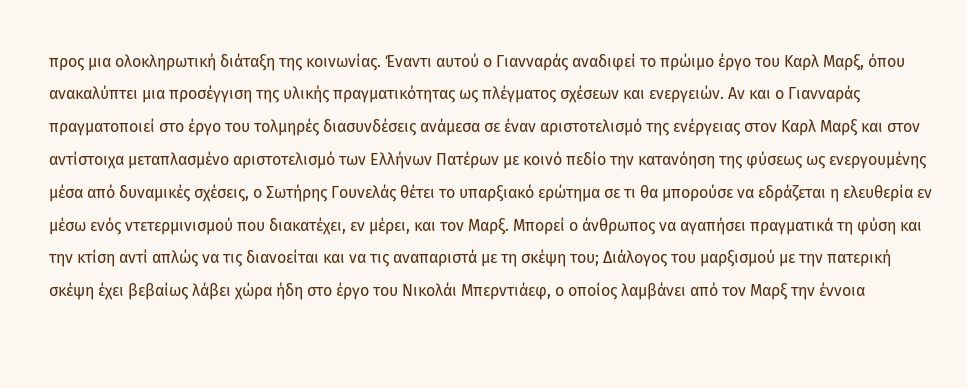προς μια ολοκληρωτική διάταξη της κοινωνίας. Έναντι αυτού ο Γιανναράς αναδιφεί το πρώιμο έργο του Καρλ Μαρξ, όπου ανακαλύπτει μια προσέγγιση της υλικής πραγματικότητας ως πλέγματος σχέσεων και ενεργειών. Αν και ο Γιανναράς πραγματοποιεί στο έργο του τολμηρές διασυνδέσεις ανάμεσα σε έναν αριστοτελισμό της ενέργειας στον Καρλ Μαρξ και στον αντίστοιχα μεταπλασμένο αριστοτελισμό των Ελλήνων Πατέρων με κοινό πεδίο την κατανόηση της φύσεως ως ενεργουμένης μέσα από δυναμικές σχέσεις, ο Σωτήρης Γουνελάς θέτει το υπαρξιακό ερώτημα σε τι θα μπορούσε να εδράζεται η ελευθερία εν μέσω ενός ντετερμινισμού που διακατέχει, εν μέρει, και τον Μαρξ. Μπορεί ο άνθρωπος να αγαπήσει πραγματικά τη φύση και την κτίση αντί απλώς να τις διανοείται και να τις αναπαριστά με τη σκέψη του; Διάλογος του μαρξισμού με την πατερική σκέψη έχει βεβαίως λάβει χώρα ήδη στο έργο του Νικολάι Μπερντιάεφ, ο οποίος λαμβάνει από τον Μαρξ την έννοια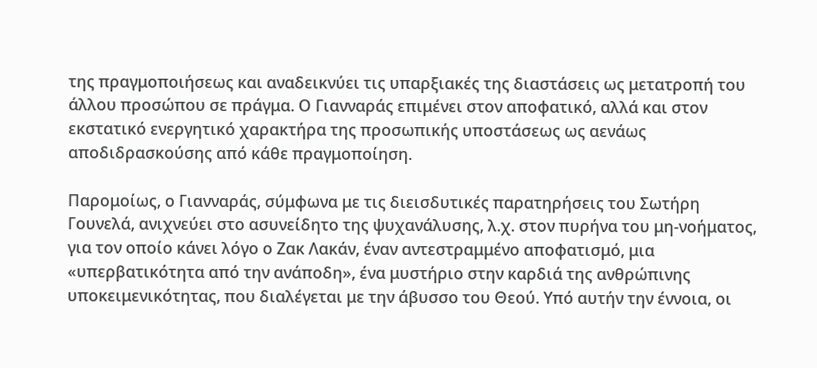της πραγμοποιήσεως και αναδεικνύει τις υπαρξιακές της διαστάσεις ως μετατροπή του άλλου προσώπου σε πράγμα. Ο Γιανναράς επιμένει στον αποφατικό, αλλά και στον εκστατικό ενεργητικό χαρακτήρα της προσωπικής υποστάσεως ως αενάως αποδιδρασκούσης από κάθε πραγμοποίηση.

Παρομοίως, ο Γιανναράς, σύμφωνα με τις διεισδυτικές παρατηρήσεις του Σωτήρη Γουνελά, ανιχνεύει στο ασυνείδητο της ψυχανάλυσης, λ.χ. στον πυρήνα του μη-νοήματος, για τον οποίο κάνει λόγο ο Ζακ Λακάν, έναν αντεστραμμένο αποφατισμό, μια «υπερβατικότητα από την ανάποδη», ένα μυστήριο στην καρδιά της ανθρώπινης υποκειμενικότητας, που διαλέγεται με την άβυσσο του Θεού. Υπό αυτήν την έννοια, οι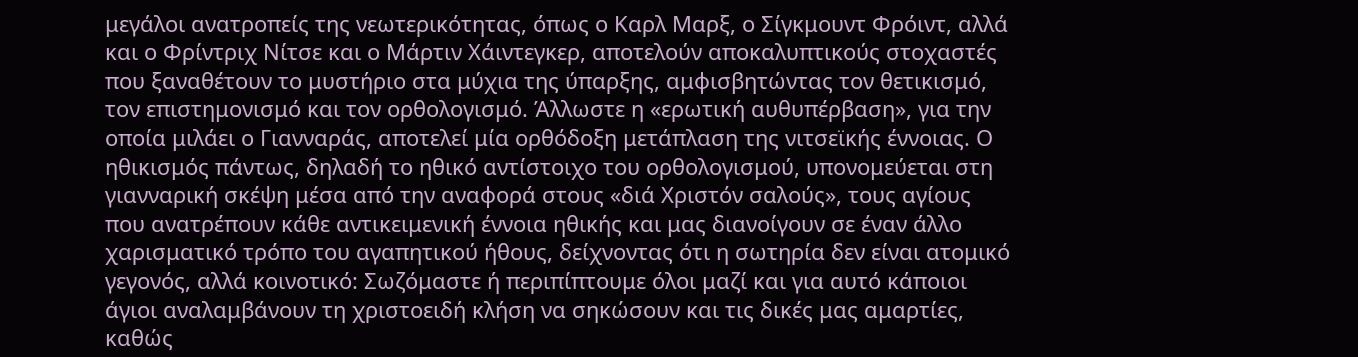μεγάλοι ανατροπείς της νεωτερικότητας, όπως ο Καρλ Μαρξ, ο Σίγκμουντ Φρόιντ, αλλά και ο Φρίντριχ Νίτσε και ο Μάρτιν Χάιντεγκερ, αποτελούν αποκαλυπτικούς στοχαστές που ξαναθέτουν το μυστήριο στα μύχια της ύπαρξης, αμφισβητώντας τον θετικισμό, τον επιστημονισμό και τον ορθολογισμό. Άλλωστε η «ερωτική αυθυπέρβαση», για την οποία μιλάει ο Γιανναράς, αποτελεί μία ορθόδοξη μετάπλαση της νιτσεϊκής έννοιας. Ο ηθικισμός πάντως, δηλαδή το ηθικό αντίστοιχο του ορθολογισμού, υπονομεύεται στη γιανναρική σκέψη μέσα από την αναφορά στους «διά Χριστόν σαλούς», τους αγίους που ανατρέπουν κάθε αντικειμενική έννοια ηθικής και μας διανοίγουν σε έναν άλλο χαρισματικό τρόπο του αγαπητικού ήθους, δείχνοντας ότι η σωτηρία δεν είναι ατομικό γεγονός, αλλά κοινοτικό: Σωζόμαστε ή περιπίπτουμε όλοι μαζί και για αυτό κάποιοι άγιοι αναλαμβάνουν τη χριστοειδή κλήση να σηκώσουν και τις δικές μας αμαρτίες, καθώς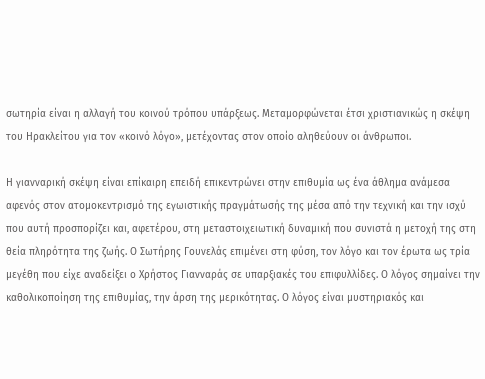σωτηρία είναι η αλλαγή του κοινού τρόπου υπάρξεως. Μεταμορφώνεται έτσι χριστιανικώς η σκέψη του Ηρακλείτου για τον «κοινό λόγο», μετέχοντας στον οποίο αληθεύουν οι άνθρωποι.

Η γιανναρική σκέψη είναι επίκαιρη επειδή επικεντρώνει στην επιθυμία ως ένα άθλημα ανάμεσα αφενός στον ατομοκεντρισμό της εγωιστικής πραγμάτωσής της μέσα από την τεχνική και την ισχύ που αυτή προσπορίζει και, αφετέρου, στη μεταστοιχειωτική δυναμική που συνιστά η μετοχή της στη θεία πληρότητα της ζωής. Ο Σωτήρης Γουνελάς επιμένει στη φύση, τον λόγο και τον έρωτα ως τρία μεγέθη που είχε αναδείξει ο Χρήστος Γιανναράς σε υπαρξιακές του επιφυλλίδες. Ο λόγος σημαίνει την καθολικοποίηση της επιθυμίας, την άρση της μερικότητας. Ο λόγος είναι μυστηριακός και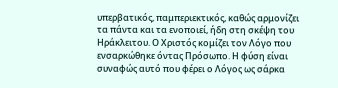υπερβατικός, παμπεριεκτικός, καθώς αρμονίζει τα πάντα και τα ενοποιεί, ήδη στη σκέψη του Ηράκλειτου. Ο Χριστός κομίζει τον Λόγο που ενσαρκώθηκε όντας Πρόσωπο. Η φύση είναι συναφώς αυτό που φέρει ο Λόγος ως σάρκα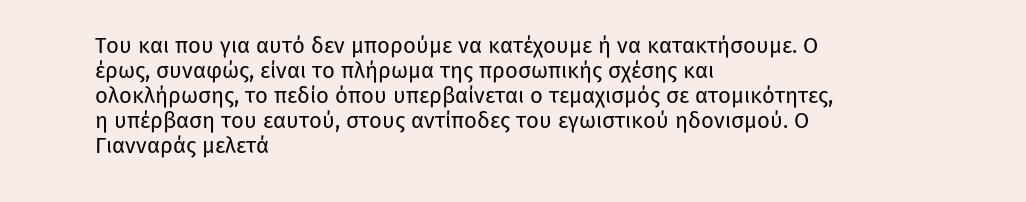Του και που για αυτό δεν μπορούμε να κατέχουμε ή να κατακτήσουμε. Ο έρως, συναφώς, είναι το πλήρωμα της προσωπικής σχέσης και ολοκλήρωσης, το πεδίο όπου υπερβαίνεται ο τεμαχισμός σε ατομικότητες, η υπέρβαση του εαυτού, στους αντίποδες του εγωιστικού ηδονισμού. Ο Γιανναράς μελετά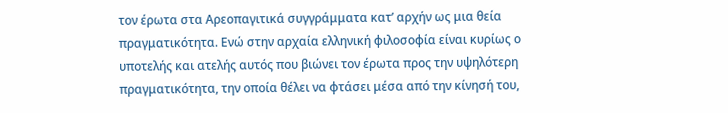τον έρωτα στα Αρεοπαγιτικά συγγράμματα κατ’ αρχήν ως μια θεία πραγματικότητα. Ενώ στην αρχαία ελληνική φιλοσοφία είναι κυρίως ο υποτελής και ατελής αυτός που βιώνει τον έρωτα προς την υψηλότερη πραγματικότητα, την οποία θέλει να φτάσει μέσα από την κίνησή του,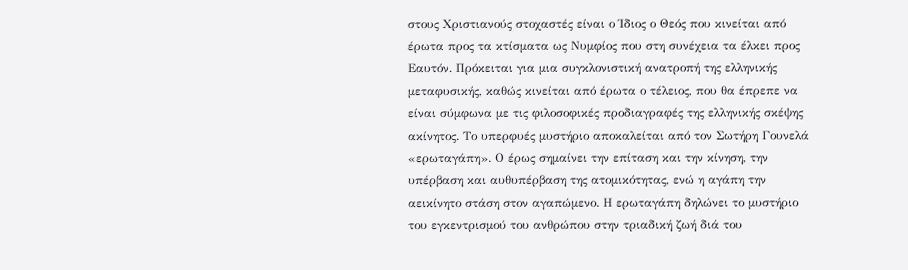στους Χριστιανούς στοχαστές είναι ο Ίδιος ο Θεός που κινείται από έρωτα προς τα κτίσματα ως Νυμφίος που στη συνέχεια τα έλκει προς Εαυτόν. Πρόκειται για μια συγκλονιστική ανατροπή της ελληνικής μεταφυσικής, καθώς κινείται από έρωτα ο τέλειος, που θα έπρεπε να είναι σύμφωνα με τις φιλοσοφικές προδιαγραφές της ελληνικής σκέψης ακίνητος. Το υπερφυές μυστήριο αποκαλείται από τον Σωτήρη Γουνελά «ερωταγάπη». Ο έρως σημαίνει την επίταση και την κίνηση, την υπέρβαση και αυθυπέρβαση της ατομικότητας, ενώ η αγάπη την αεικίνητο στάση στον αγαπώμενο. Η ερωταγάπη δηλώνει το μυστήριο του εγκεντρισμού του ανθρώπου στην τριαδική ζωή διά του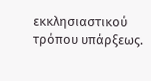εκκλησιαστικού τρόπου υπάρξεως.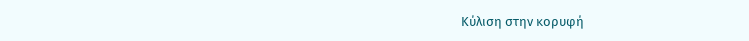Κύλιση στην κορυφή